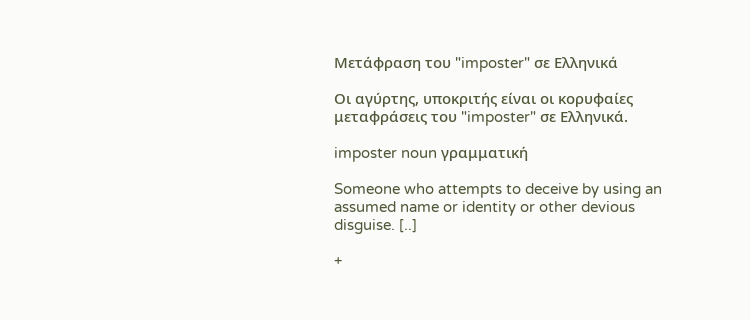Μετάφραση του "imposter" σε Ελληνικά

Οι αγύρτης, υποκριτής είναι οι κορυφαίες μεταφράσεις του "imposter" σε Ελληνικά.

imposter noun γραμματική

Someone who attempts to deceive by using an assumed name or identity or other devious disguise. [..]

+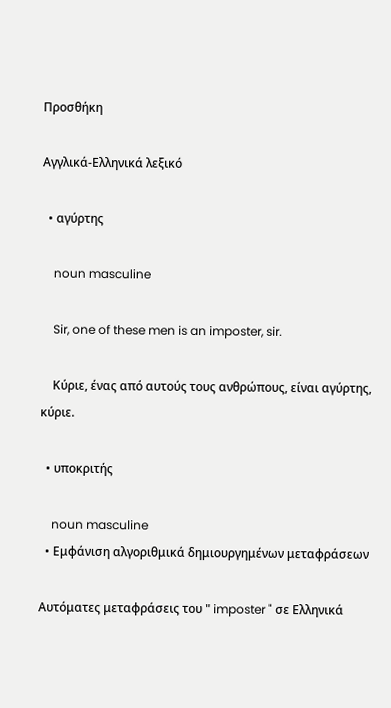Προσθήκη

Αγγλικά-Ελληνικά λεξικό

  • αγύρτης

    noun masculine

    Sir, one of these men is an imposter, sir.

    Κύριε, ένας από αυτούς τους ανθρώπους, είναι αγύρτης, κύριε.

  • υποκριτής

    noun masculine
  • Εμφάνιση αλγοριθμικά δημιουργημένων μεταφράσεων

Αυτόματες μεταφράσεις του " imposter " σε Ελληνικά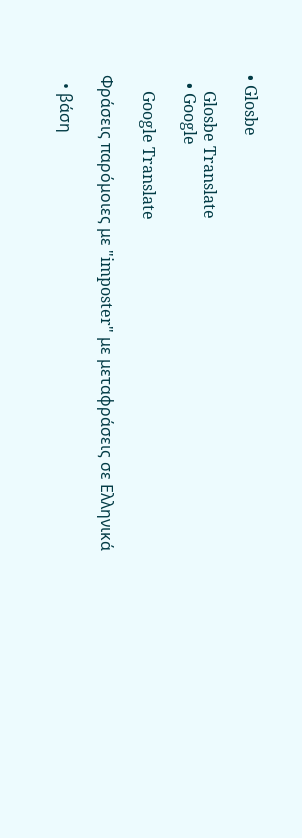• Glosbe

    Glosbe Translate
  • Google

    Google Translate

Φράσεις παρόμοιες με "imposter" με μεταφράσεις σε Ελληνικά

  • βάση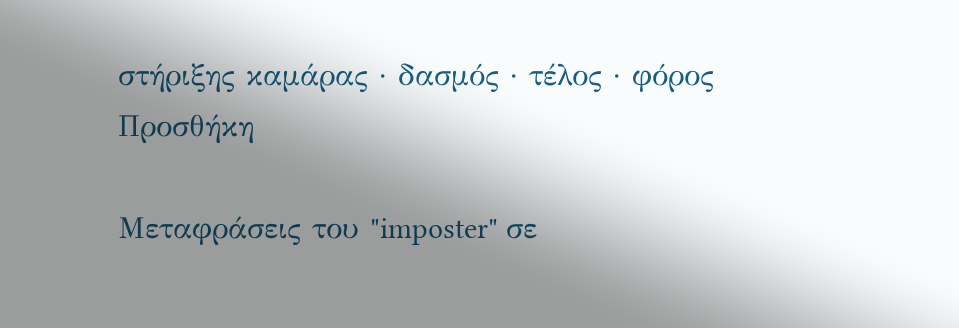στήριξης καμάρας · δασμός · τέλος · φόρος
Προσθήκη

Μεταφράσεις του "imposter" σε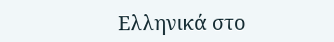Ελληνικά στο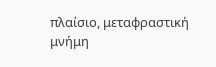πλαίσιο, μεταφραστική μνήμη